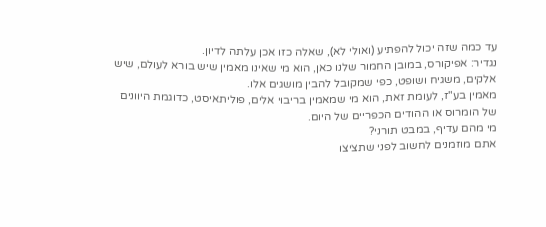עד כמה שזה יכול להפתיע (ואולי לא), שאלה כזו אכן עלתה לדיון.
נגדיר: אפיקורס, במובן החמור שלנו כאן, הוא מי שאינו מאמין שיש בורא לעולם, שיש אלקים, משגיח ושופט, כפי שמקובל להבין מושגים אלו.
מאמין בע"ז, לעומת זאת, הוא מי שמאמין בריבוי אלים, פוליתאיסט, כדוגמת היוונים של הומרוס או ההודים הכפריים של היום.
מי מהם עדיף, במבט תורני?
אתם מוזמנים לחשוב לפני שתציצו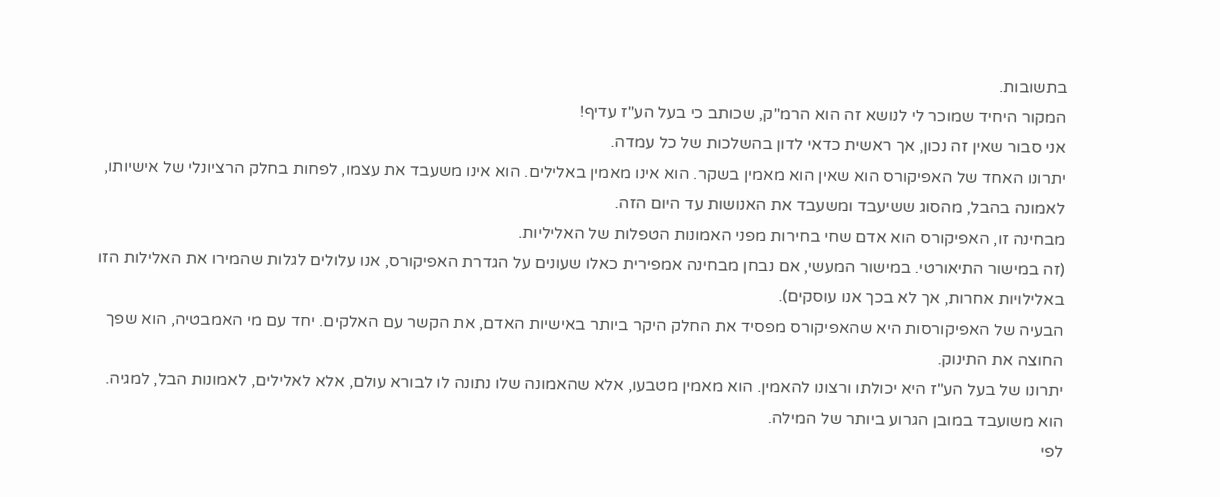בתשובות.
המקור היחיד שמוכר לי לנושא זה הוא הרמ"ק, שכותב כי בעל הע"ז עדיף!
אני סבור שאין זה נכון, אך ראשית כדאי לדון בהשלכות של כל עמדה.
יתרונו האחד של האפיקורס הוא שאין הוא מאמין בשקר. הוא אינו מאמין באלילים. הוא אינו משעבד את עצמו, לפחות בחלק הרציונלי של אישיותו, לאמונה בהבל, מהסוג ששיעבד ומשעבד את האנושות עד היום הזה.
מבחינה זו, האפיקורס הוא אדם שחי בחירות מפני האמונות הטפלות של האליליות.
(זה במישור התיאורטי. במישור המעשי, אם נבחן מבחינה אמפירית כאלו שעונים על הגדרת האפיקורס, אנו עלולים לגלות שהמירו את האלילות הזו באלילויות אחרות, אך לא בכך אנו עוסקים).
הבעיה של האפיקורסות היא שהאפיקורס מפסיד את החלק היקר ביותר באישיות האדם, את הקשר עם האלקים. יחד עם מי האמבטיה, הוא שפך החוצה את התינוק.
יתרונו של בעל הע"ז היא יכולתו ורצונו להאמין. הוא מאמין מטבעו, אלא שהאמונה שלו נתונה לו לבורא עולם, אלא לאלילים, לאמונות הבל, למגיה. הוא משועבד במובן הגרוע ביותר של המילה.
לפי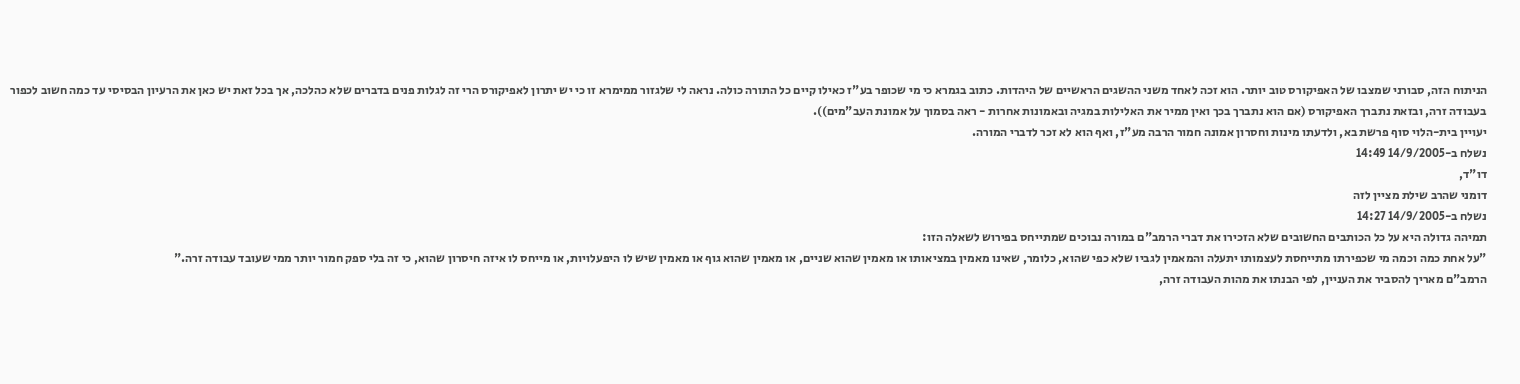הניתוח הזה, סבורני שמצבו של האפיקורס טוב יותר. הוא זכה לאחד משני ההשגים הראשיים של היהדות. כתוב בגמרא כי מי שכופר בע"ז כאילו קיים כל התורה כולה. נראה לי שלגזור ממימרא זו כי יש יתרון לאפיקורס הרי זה לגלות פנים בדברים שלא כהלכה, אך בכל זאת יש כאן את הרעיון הבסיסי עד כמה חשוב לכפור בעבודה זרה, ובזאת נתברך האפיקורס (אם הוא נתברך בכך ואין ממיר את האלילות במגיה ובאמונות אחרות - ראה בסמוך על אמונת העב"מים)).
יעויין בית-הלוי סוף פרשת בא, ולדעתו מינות וחסרון אמונה חמור הרבה מע"ז, ואף הוא לא זכר לדברי המורה.
נשלח ב-14/9/2005 14:49
דו"ד,
דומני שהרב שילת מציין לזה
נשלח ב-14/9/2005 14:27
תמיהה גדולה היא על כל הכותבים החשובים שלא הזכירו את דברי הרמב"ם במורה נבוכים שמתייחס בפירוש לשאלה הזו:
"על אחת כמה וכמה מי שכפירתו מתייחסת לעצמותו יתעלה והמאמין לגביו שלא כפי שהוא, כלומר, שאינו מאמין במציאותו או מאמין שהוא שניים, או מאמין שהוא גוף או מאמין שיש לו היפעלויות, או מייחס לו איזה חיסרון שהוא, כי זה בלי ספק חמור יותר ממי שעובד עבודה זרה."
הרמב"ם מאריך להסביר את העניין, לפי הבנתו את מהות העבודה זרה,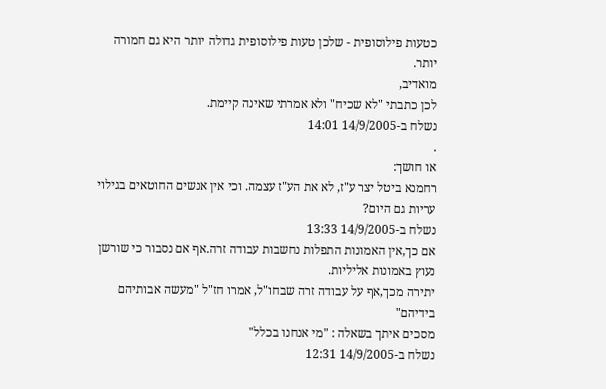כטעות פילוסופית - שלכן טעות פילוסופית גדולה יותר היא גם חמורה יותר.
מואדיב,
לכן כתבתי "לא שכיח" ולא אמרתי שאינה קיימת.
נשלח ב-14/9/2005 14:01
.
או חושך:
רחמנא ביטל יצר ע"ז, לא את הע"ז עצמה. וכי אין אנשים החוטאים בגילוי עריות גם היום?
נשלח ב-14/9/2005 13:33
אם כך,אין האמונות התפלות נחשבות עבודה זרה.אף אם נסבור כי שורשן נעוץ באמונות אליליות.
יתירה מכך,אף על עבודה זרה שבחו"ל, אמרו חז"ל "מעשה אבותיהם בידיהם"
מסכים איתך בשאלה : "מי אנחנו בכלל"
נשלח ב-14/9/2005 12:31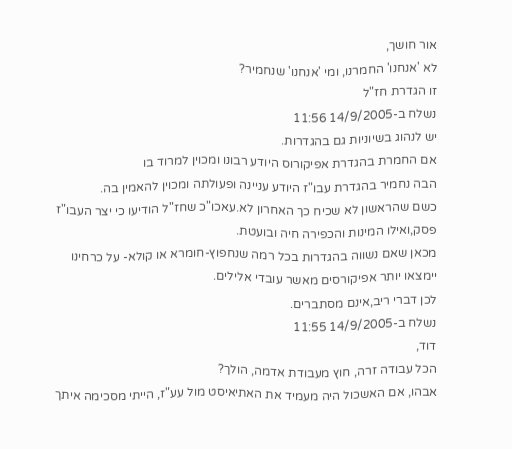אור חושך,
לא 'אנחנו' החמרנו, ומי 'אנחנו' שנחמיר?
זו הגדרת חז"ל
נשלח ב-14/9/2005 11:56
יש לנהוג בשיוניות גם בהגדרות.
אם החמרת בהגדרת אפיקורוס היודע רבונו ומכוין למרוד בו
הבה נחמיר בהגדרת עבו"ז היודע עניינה ופעולתה ומכוין להאמין בה.
כשם שהראשון לא שכיח כך האחרון לא.עאכו"כ שחז"ל הודיעו כי יצר העבו"ז פסק,ואילו המינות והכפירה חיה ובועטת.
מכאן שאם נשווה בהגדרות בכל רמה שנחפוץ-חומרא או קולא- על כרחינו יימצאו יותר אפיקורסים מאשר עובדי אלילים.
לכן דברי ריב,אינם מסתברים.
נשלח ב-14/9/2005 11:55
דוד,
הכל עבודה זרה, חוץ מעבודת אדמה, הולך?
אבהו, אם האשכול היה מעמיד את האתיאיסט מול עע"ז, הייתי מסכימה איתך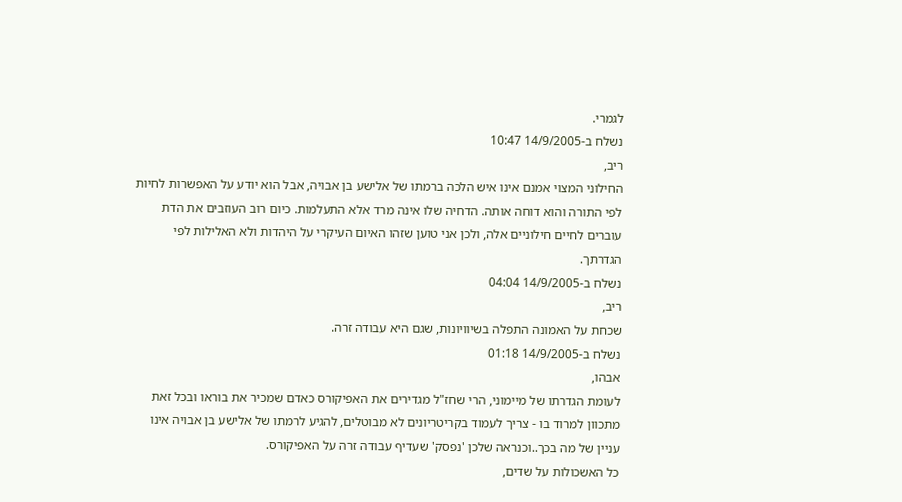לגמרי.
נשלח ב-14/9/2005 10:47
ריב,
החילוני המצוי אמנם אינו איש הלכה ברמתו של אלישע בן אבויה, אבל הוא יודע על האפשרות לחיות לפי התורה והוא דוחה אותה. הדחיה שלו אינה מרד אלא התעלמות. כיום רוב העוזבים את הדת עוברים לחיים חילוניים אלה, ולכן אני טוען שזהו האיום העיקרי על היהדות ולא האלילות לפי הגדרתך.
נשלח ב-14/9/2005 04:04
ריב,
שכחת על האמונה התפלה בשיוויונות, שגם היא עבודה זרה.
נשלח ב-14/9/2005 01:18
אבהו,
לעומת הגדרתו של מיימוני, הרי שחז"ל מגדירים את האפיקורס כאדם שמכיר את בוראו ובכל זאת מתכוון למרוד בו - צריך לעמוד בקריטריונים לא מבוטלים, להגיע לרמתו של אלישע בן אבויה אינו עניין של מה בכך..וכנראה שלכן 'נפסק' שעדיף עבודה זרה על האפיקורס.
כל האשכולות על שדים,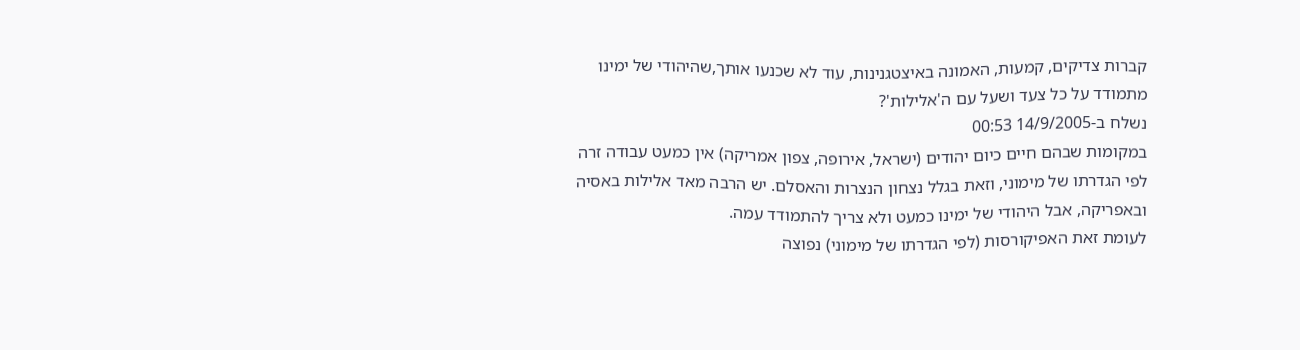קברות צדיקים, קמעות, האמונה באיצטגנינות, עוד לא שכנעו אותך,שהיהודי של ימינו מתמודד על כל צעד ושעל עם ה'אלילות'?
נשלח ב-14/9/2005 00:53
במקומות שבהם חיים כיום יהודים (ישראל, אירופה, צפון אמריקה) אין כמעט עבודה זרה לפי הגדרתו של מימוני, וזאת בגלל נצחון הנצרות והאסלם. יש הרבה מאד אלילות באסיה ובאפריקה, אבל היהודי של ימינו כמעט ולא צריך להתמודד עמה.
לעומת זאת האפיקורסות (לפי הגדרתו של מימוני) נפוצה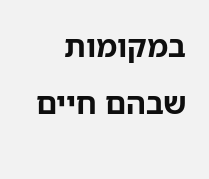במקומות שבהם חיים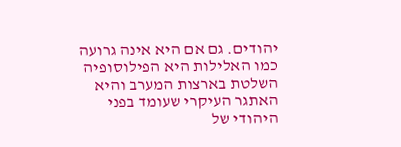יהודים. גם אם היא אינה גרועה כמו האלילות היא הפילוסופיה השלטת בארצות המערב והיא האתגר העיקרי שעומד בפני היהודי של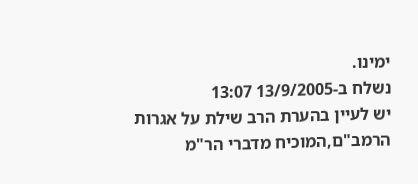ימינו.
נשלח ב-13/9/2005 13:07
יש לעיין בהערת הרב שילת על אגרות הרמב"ם,המוכיח מדברי הר"מ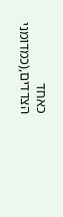כאחד הצדדים,(כמדומני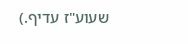שעוע"ז עדיף.)